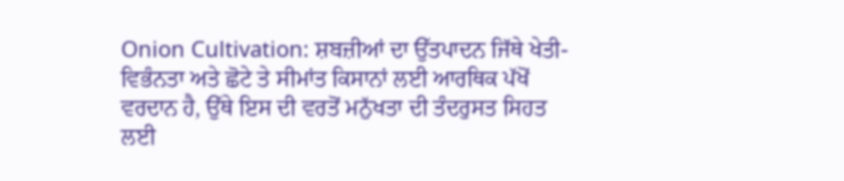Onion Cultivation: ਸ਼ਬਜ਼ੀਆਂ ਦਾ ਉੱਤਪਾਦਨ ਜਿੱਥੇ ਖੇਤੀ-ਵਿਭੰਨਤਾ ਅਤੇ ਛੋਟੇ ਤੇ ਸੀਮਾਂਤ ਕਿਸਾਨਾਂ ਲਈ ਆਰਥਿਕ ਪੱਖੋਂ ਵਰਦਾਨ ਹੈ, ਉੱਥੇ ਇਸ ਦੀ ਵਰਤੋਂ ਮਨੁੱਖਤਾ ਦੀ ਤੰਦਰੁਸਤ ਸਿਹਤ ਲਈ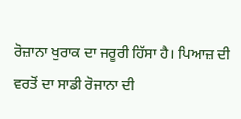ਰੋਜ਼ਾਨਾ ਖੁਰਾਕ ਦਾ ਜਰੂਰੀ ਹਿੱਸਾ ਹੈ। ਪਿਆਜ਼ ਦੀ ਵਰਤੋਂ ਦਾ ਸਾਡੀ ਰੋਜਾਨਾ ਦੀ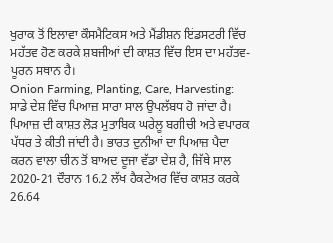ਖੁਰਾਕ ਤੋਂ ਇਲਾਵਾ ਕੌਸਮੈਟਿਕਸ ਅਤੇ ਮੈਂਡੀਸ਼ਨ ਇਂਡਸਟਰੀ ਵਿੱਚ ਮਹੱਤਵ ਹੋਣ ਕਰਕੇ ਸ਼ਬਜੀਆਂ ਦੀ ਕਾਸ਼ਤ ਵਿੱਚ ਇਸ ਦਾ ਮਹੱਤਵ-ਪੂਰਨ ਸਥਾਨ ਹੈ।
Onion Farming, Planting, Care, Harvesting: ਸਾਡੇ ਦੇਸ਼ ਵਿੱਚ ਪਿਆਜ਼ ਸਾਰਾ ਸਾਲ ਉਪਲੱਬਧ ਹੋ ਜਾਂਦਾ ਹੈ। ਪਿਆਜ਼ ਦੀ ਕਾਸ਼ਤ ਲੋੜ ਮੁਤਾਬਿਕ ਘਰੇਲੂ ਬਗੀਚੀ ਅਤੇ ਵਪਾਰਕ ਪੱਧਰ ਤੇ ਕੀਤੀ ਜਾਂਦੀ ਹੈ। ਭਾਰਤ ਦੁਨੀਆਂ ਦਾ ਪਿਆਜ਼ ਪੈਦਾ ਕਰਨ ਵਾਲਾ ਚੀਨ ਤੋਂ ਬਾਅਦ ਦੂਜਾ ਵੱਡਾ ਦੇਸ਼ ਹੈ, ਜਿੱਥੇ ਸਾਲ 2020-21 ਦੌਰਾਨ 16.2 ਲੱਖ ਹੈਕਟੇਅਰ ਵਿੱਚ ਕਾਸ਼ਤ ਕਰਕੇ 26.64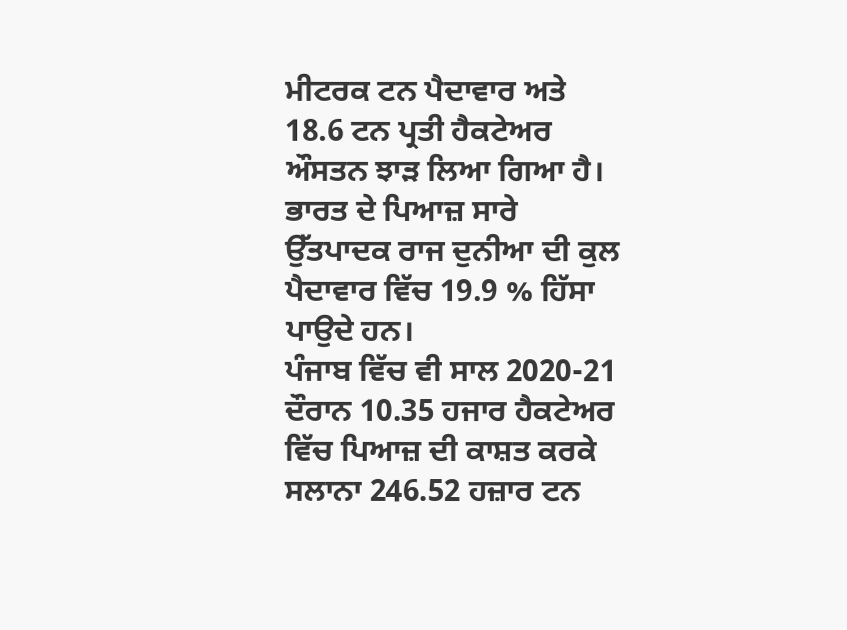ਮੀਟਰਕ ਟਨ ਪੈਦਾਵਾਰ ਅਤੇ 18.6 ਟਨ ਪ੍ਰਤੀ ਹੈਕਟੇਅਰ ਔਸਤਨ ਝਾੜ ਲਿਆ ਗਿਆ ਹੈ। ਭਾਰਤ ਦੇ ਪਿਆਜ਼ ਸਾਰੇ ਉੱਤਪਾਦਕ ਰਾਜ ਦੁਨੀਆ ਦੀ ਕੁਲ ਪੈਦਾਵਾਰ ਵਿੱਚ 19.9 % ਹਿੱਸਾ ਪਾਉਦੇ ਹਨ।
ਪੰਜਾਬ ਵਿੱਚ ਵੀ ਸਾਲ 2020-21 ਦੌਰਾਨ 10.35 ਹਜਾਰ ਹੈਕਟੇਅਰ ਵਿੱਚ ਪਿਆਜ਼ ਦੀ ਕਾਸ਼ਤ ਕਰਕੇ ਸਲਾਨਾ 246.52 ਹਜ਼ਾਰ ਟਨ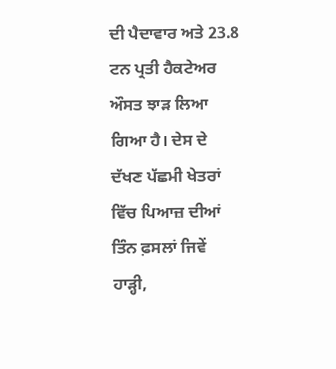ਦੀ ਪੈਦਾਵਾਰ ਅਤੇ 23.8 ਟਨ ਪ੍ਰਤੀ ਹੈਕਟੇਅਰ ਔਸਤ ਝਾੜ ਲਿਆ ਗਿਆ ਹੈ। ਦੇਸ ਦੇ ਦੱਖਣ ਪੱਛਮੀ ਖੇਤਰਾਂ ਵਿੱਚ ਪਿਆਜ਼ ਦੀਆਂ ਤਿੰਨ ਫ਼ਸਲਾਂ ਜਿਵੇਂ ਹਾੜ੍ਹੀ,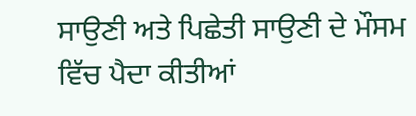ਸਾਉਣੀ ਅਤੇ ਪਿਛੇਤੀ ਸਾਉਣੀ ਦੇ ਮੌਸਮ ਵਿੱਚ ਪੈਦਾ ਕੀਤੀਆਂ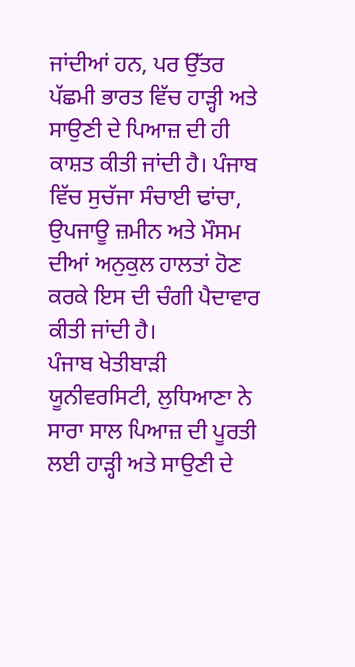ਜਾਂਦੀਆਂ ਹਨ, ਪਰ ਉੱਤਰ ਪੱਛਮੀ ਭਾਰਤ ਵਿੱਚ ਹਾੜ੍ਹੀ ਅਤੇ ਸਾਉਣੀ ਦੇ ਪਿਆਜ਼ ਦੀ ਹੀ ਕਾਸ਼ਤ ਕੀਤੀ ਜਾਂਦੀ ਹੈ। ਪੰਜਾਬ ਵਿੱਚ ਸੁਚੱਜਾ ਸੰਚਾਈ ਢਾਂਚਾ, ਉਪਜਾਊ ਜ਼ਮੀਨ ਅਤੇ ਮੌਸਮ ਦੀਆਂ ਅਨੁਕੁਲ ਹਾਲਤਾਂ ਹੋਣ ਕਰਕੇ ਇਸ ਦੀ ਚੰਗੀ ਪੈਦਾਵਾਰ ਕੀਤੀ ਜਾਂਦੀ ਹੈ।
ਪੰਜਾਬ ਖੇਤੀਬਾੜੀ ਯੂਨੀਵਰਸਿਟੀ, ਲੁਧਿਆਣਾ ਨੇ ਸਾਰਾ ਸਾਲ ਪਿਆਜ਼ ਦੀ ਪੂਰਤੀ ਲਈ ਹਾੜ੍ਹੀ ਅਤੇ ਸਾਉਣੀ ਦੇ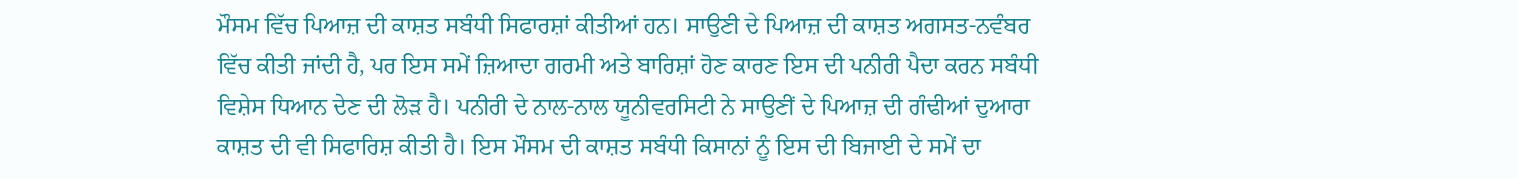ਮੌਸਮ ਵਿੱਚ ਪਿਆਜ਼ ਦੀ ਕਾਸ਼ਤ ਸਬੰਧੀ ਸਿਫਾਰਸ਼ਾਂ ਕੀਤੀਆਂ ਹਨ। ਸਾਉਣੀ ਦੇ ਪਿਆਜ਼ ਦੀ ਕਾਸ਼ਤ ਅਗਸਤ-ਨਵੰਬਰ ਵਿੱਚ ਕੀਤੀ ਜਾਂਦੀ ਹੈ, ਪਰ ਇਸ ਸਮੇਂ ਜ਼ਿਆਦਾ ਗਰਮੀ ਅਤੇ ਬਾਰਿਸ਼ਾਂ ਹੋਣ ਕਾਰਣ ਇਸ ਦੀ ਪਨੀਰੀ ਪੈਦਾ ਕਰਨ ਸਬੰਧੀ ਵਿਸ਼ੇਸ ਧਿਆਨ ਦੇਣ ਦੀ ਲੋੜ ਹੈ। ਪਨੀਰੀ ਦੇ ਨਾਲ-ਨਾਲ ਯੂਨੀਵਰਸਿਟੀ ਨੇ ਸਾਉਣੀਂ ਦੇ ਪਿਆਜ਼ ਦੀ ਗੰਢੀਆਂ ਦੁਆਰਾ ਕਾਸ਼ਤ ਦੀ ਵੀ ਸਿਫਾਰਿਸ਼ ਕੀਤੀ ਹੈ। ਇਸ ਮੌਸਮ ਦੀ ਕਾਸ਼ਤ ਸਬੰਧੀ ਕਿਸਾਨਾਂ ਨੂੰ ਇਸ ਦੀ ਬਿਜਾਈ ਦੇ ਸਮੇਂ ਦਾ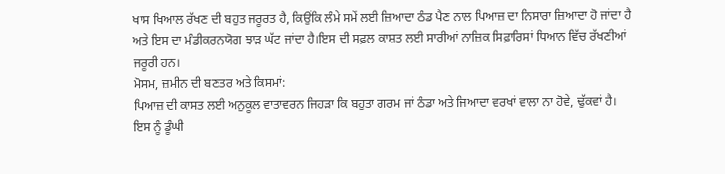ਖਾਸ ਖਿਆਲ ਰੱਖਣ ਦੀ ਬਹੁਤ ਜਰੂਰਤ ਹੈ, ਕਿਉਂਕਿ ਲੰਮੇ ਸਮੇਂ ਲਈ ਜ਼ਿਆਦਾ ਠੰਡ ਪੈਣ ਨਾਲ ਪਿਆਜ਼ ਦਾ ਨਿਸਾਰਾ ਜ਼ਿਆਦਾ ਹੋ ਜਾਂਦਾ ਹੈ ਅਤੇ ਇਸ ਦਾ ਮੰਡੀਕਰਨਯੋਗ ਝਾੜ ਘੱਟ ਜਾਂਦਾ ਹੈ।ਇਸ ਦੀ ਸਫ਼ਲ ਕਾਸ਼ਤ ਲਈ ਸਾਰੀਆਂ ਨਾਜ਼ਿਕ ਸਿਫ਼ਾਰਿਸਾਂ ਧਿਆਨ ਵਿੱਚ ਰੱਖਣੀਆਂ ਜਰੂਰੀ ਹਨ।
ਮੋਸਮ, ਜ਼ਮੀਨ ਦੀ ਬਣਤਰ ਅਤੇ ਕਿਸਮਾਂ:
ਪਿਆਜ਼ ਦੀ ਕਾਸਤ ਲਈ ਅਨੁਕੂਲ ਵਾਤਾਵਰਨ ਜਿਹੜਾ ਕਿ ਬਹੁਤਾ ਗਰਮ ਜਾਂ ਠੰਡਾ ਅਤੇ ਜਿਆਦਾ ਵਰਖਾਂ ਵਾਲਾ ਨਾ ਹੋਵੇ, ਢੁੱਕਵਾਂ ਹੈ। ਇਸ ਨੂੰ ਡੂੰਘੀ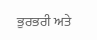ਭੁਰਭਰੀ ਅਤੇ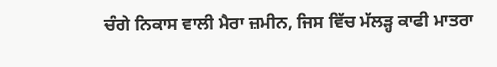ਚੰਗੇ ਨਿਕਾਸ ਵਾਲੀ ਮੈਰਾ ਜ਼ਮੀਨ, ਜਿਸ ਵਿੱਚ ਮੱਲੜ੍ਹ ਕਾਫੀ ਮਾਤਰਾ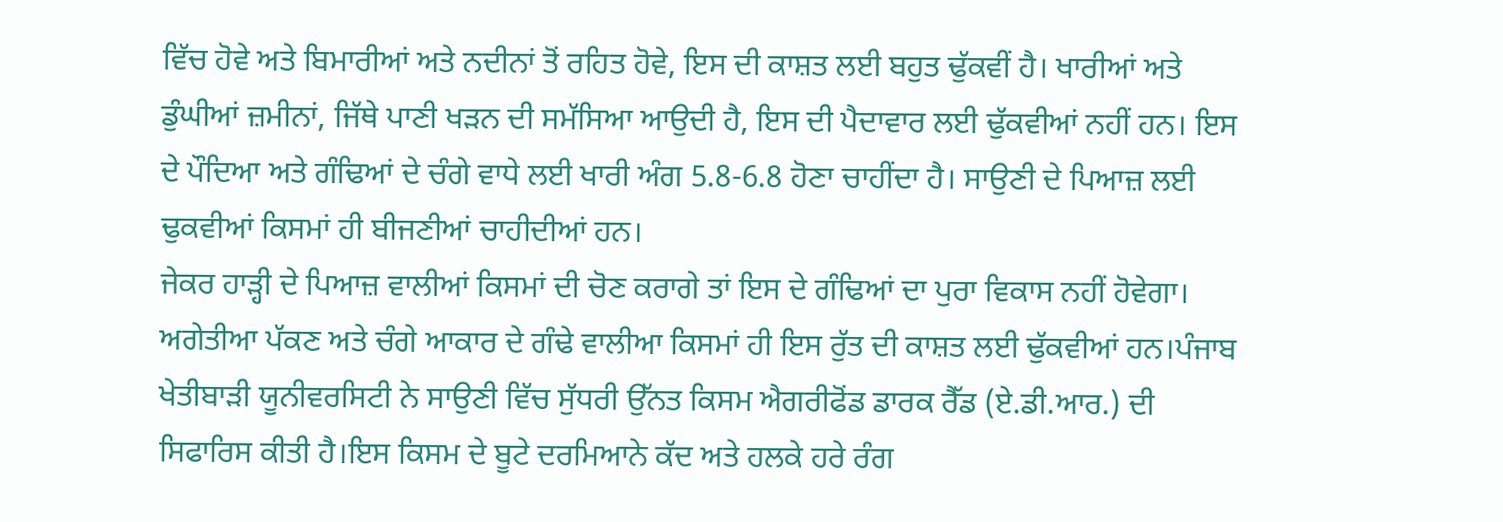ਵਿੱਚ ਹੋਵੇ ਅਤੇ ਬਿਮਾਰੀਆਂ ਅਤੇ ਨਦੀਨਾਂ ਤੋਂ ਰਹਿਤ ਹੋਵੇ, ਇਸ ਦੀ ਕਾਸ਼ਤ ਲਈ ਬਹੁਤ ਢੁੱਕਵੀਂ ਹੈ। ਖਾਰੀਆਂ ਅਤੇ ਡੁੰਘੀਆਂ ਜ਼ਮੀਨਾਂ, ਜਿੱਥੇ ਪਾਣੀ ਖੜਨ ਦੀ ਸਮੱਸਿਆ ਆਉਦੀ ਹੈ, ਇਸ ਦੀ ਪੈਦਾਵਾਰ ਲਈ ਢੁੱਕਵੀਆਂ ਨਹੀਂ ਹਨ। ਇਸ ਦੇ ਪੌਦਿਆ ਅਤੇ ਗੰਢਿਆਂ ਦੇ ਚੰਗੇ ਵਾਧੇ ਲਈ ਖਾਰੀ ਅੰਗ 5.8-6.8 ਹੋਣਾ ਚਾਹੀਂਦਾ ਹੈ। ਸਾਉਣੀ ਦੇ ਪਿਆਜ਼ ਲਈ ਢੁਕਵੀਆਂ ਕਿਸਮਾਂ ਹੀ ਬੀਜਣੀਆਂ ਚਾਹੀਦੀਆਂ ਹਨ।
ਜੇਕਰ ਹਾੜ੍ਹੀ ਦੇ ਪਿਆਜ਼ ਵਾਲੀਆਂ ਕਿਸਮਾਂ ਦੀ ਚੋਣ ਕਰਾਗੇ ਤਾਂ ਇਸ ਦੇ ਗੰਢਿਆਂ ਦਾ ਪੁਰਾ ਵਿਕਾਸ ਨਹੀਂ ਹੋਵੇਗਾ। ਅਗੇਤੀਆ ਪੱਕਣ ਅਤੇ ਚੰਗੇ ਆਕਾਰ ਦੇ ਗੰਢੇ ਵਾਲੀਆ ਕਿਸਮਾਂ ਹੀ ਇਸ ਰੁੱਤ ਦੀ ਕਾਸ਼ਤ ਲਈ ਢੁੱਕਵੀਆਂ ਹਨ।ਪੰਜਾਬ ਖੇਤੀਬਾੜੀ ਯੂਨੀਵਰਸਿਟੀ ਨੇ ਸਾਉਣੀ ਵਿੱਚ ਸੁੱਧਰੀ ਉੱਨਤ ਕਿਸਮ ਐਗਰੀਫੋਂਡ ਡਾਰਕ ਰੈੱਡ (ਏ.ਡੀ.ਆਰ.) ਦੀ ਸਿਫਾਰਿਸ ਕੀਤੀ ਹੈ।ਇਸ ਕਿਸਮ ਦੇ ਬੂਟੇ ਦਰਮਿਆਨੇ ਕੱਦ ਅਤੇ ਹਲਕੇ ਹਰੇ ਰੰਗ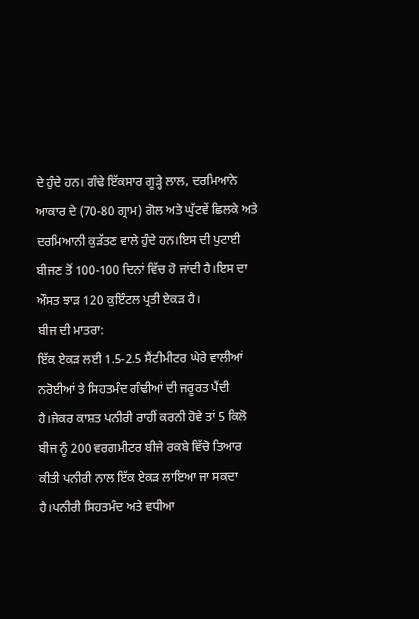ਦੇ ਹੁੰਦੇ ਹਨ। ਗੰਢੇ ਇੱਕਸਾਰ ਗੂੜ੍ਹੇ ਲਾਲ, ਦਰਮਿਆਨੇ ਆਕਾਰ ਦੇ (70-80 ਗ੍ਰਾਮ) ਗੋਲ ਅਤੇ ਘੁੱਟਵੇਂ ਛਿਲਕੇ ਅਤੇ ਦਰਮਿਆਨੀ ਕੁੜੱਤਣ ਵਾਲੇ ਹੁੰਦੇ ਹਨ।ਇਸ ਦੀ ਪੁਟਾਈ ਬੀਜਣ ਤੋਂ 100-100 ਦਿਨਾਂ ਵਿੱਚ ਹੋ ਜਾਂਦੀ ਹੈ।ਇਸ ਦਾ ਔਸਤ ਝਾੜ 120 ਕੁਇੰਟਲ ਪ੍ਰਤੀ ਏਕੜ ਹੈ।
ਬੀਜ ਦੀ ਮਾਤਰਾ:
ਇੱਕ ਏਕੜ ਲਈ 1.5-2.5 ਸੈਂਟੀਮੀਟਰ ਘੇਰੇ ਵਾਲੀਆਂ ਨਰੋਈਆਂ ਤੇ ਸਿਹਤਮੰਦ ਗੰਢੀਆਂ ਦੀ ਜਰੂਰਤ ਪੈਂਦੀ ਹੈ।ਜੇਕਰ ਕਾਸ਼ਤ ਪਨੀਰੀ ਰਾਹੀਂ ਕਰਨੀ ਹੋਵੇ ਤਾਂ 5 ਕਿਲੋ ਬੀਜ ਨੂੰ 200 ਵਰਗਮੀਟਰ ਬੀਜੇ ਰਕਬੇ ਵਿੱਚੋ ਤਿਆਰ ਕੀਤੀ ਪਨੀਰੀ ਨਾਲ ਇੱਕ ਏਕੜ ਲਾਇਆ ਜਾ ਸਕਦਾ ਹੈ।ਪਨੀਰੀ ਸਿਹਤਮੰਦ ਅਤੇ ਵਧੀਆ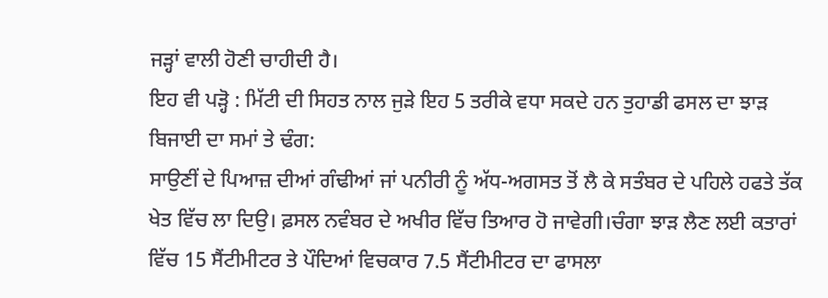ਜੜ੍ਹਾਂ ਵਾਲੀ ਹੋਣੀ ਚਾਹੀਦੀ ਹੈ।
ਇਹ ਵੀ ਪੜ੍ਹੋ : ਮਿੱਟੀ ਦੀ ਸਿਹਤ ਨਾਲ ਜੁੜੇ ਇਹ 5 ਤਰੀਕੇ ਵਧਾ ਸਕਦੇ ਹਨ ਤੁਹਾਡੀ ਫਸਲ ਦਾ ਝਾੜ
ਬਿਜਾਈ ਦਾ ਸਮਾਂ ਤੇ ਢੰਗ:
ਸਾਉਣੀਂ ਦੇ ਪਿਆਜ਼ ਦੀਆਂ ਗੰਢੀਆਂ ਜਾਂ ਪਨੀਰੀ ਨੂੰ ਅੱਧ-ਅਗਸਤ ਤੋਂ ਲੈ ਕੇ ਸਤੰਬਰ ਦੇ ਪਹਿਲੇ ਹਫਤੇ ਤੱਕ ਖੇਤ ਵਿੱਚ ਲਾ ਦਿਉ। ਫ਼ਸਲ ਨਵੰਬਰ ਦੇ ਅਖੀਰ ਵਿੱਚ ਤਿਆਰ ਹੋ ਜਾਵੇਗੀ।ਚੰਗਾ ਝਾੜ ਲੈਣ ਲਈ ਕਤਾਰਾਂ ਵਿੱਚ 15 ਸੈਂਟੀਮੀਟਰ ਤੇ ਪੌਦਿਆਂ ਵਿਚਕਾਰ 7.5 ਸੈਂਟੀਮੀਟਰ ਦਾ ਫਾਸਲਾ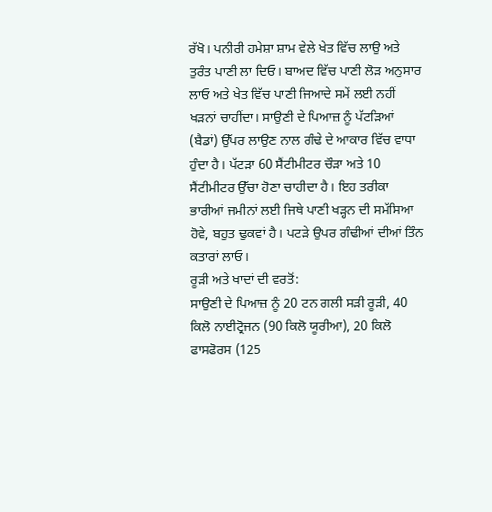ਰੱਖੋ। ਪਨੀਰੀ ਹਮੇਸ਼ਾ ਸ਼ਾਮ ਵੇਲੇ ਖੇਤ ਵਿੱਚ ਲਾਉ ਅਤੇ ਤੁਰੰਤ ਪਾਣੀ ਲਾ ਦਿਓ। ਬਾਅਦ ਵਿੱਚ ਪਾਣੀ ਲੋੜ ਅਨੁਸਾਰ ਲਾਓ ਅਤੇ ਖੇਤ ਵਿੱਚ ਪਾਣੀ ਜਿਆਦੇ ਸਮੇਂ ਲਈ ਨਹੀਂ ਖੜਨਾਂ ਚਾਹੀਂਦਾ। ਸਾਉਣੀ ਦੇ ਪਿਆਜ਼ ਨੂੰ ਪੱਟੜਿਆਂ (ਬੈਡਾਂ) ਉੱਪਰ ਲਾਉਣ ਨਾਲ ਗੰਢੇ ਦੇ ਆਕਾਰ ਵਿੱਚ ਵਾਧਾ ਹੁੰਦਾ ਹੈ। ਪੱਟੜਾ 60 ਸੈਂਟੀਮੀਟਰ ਚੌੜਾ ਅਤੇ 10 ਸੈਂਟੀਮੀਟਰ ਉੱਚਾ ਹੋਣਾ ਚਾਹੀਦਾ ਹੈ। ਇਹ ਤਰੀਕਾ ਭਾਰੀਆਂ ਜਮੀਨਾਂ ਲਈ ਜਿਥੇ ਪਾਣੀ ਖੜ੍ਹਨ ਦੀ ਸਮੱਸਿਆ ਹੋਵੇ, ਬਹੁਤ ਢੁਕਵਾਂ ਹੈ। ਪਟੜੇ ਉਪਰ ਗੰਢੀਆਂ ਦੀਆਂ ਤਿੰਨ ਕਤਾਰਾਂ ਲਾਓ।
ਰੂੜੀ ਅਤੇ ਖਾਦਾਂ ਦੀ ਵਰਤੋਂ:
ਸਾਉਣੀ ਦੇ ਪਿਆਜ਼ ਨੂੰ 20 ਟਨ ਗਲੀ ਸੜੀ ਰੂੜੀ, 40 ਕਿਲੋ ਨਾਈਟ੍ਰੋਜਨ (90 ਕਿਲੋ ਯੂਰੀਆ), 20 ਕਿਲੋ ਫਾਸਫੋਰਸ (125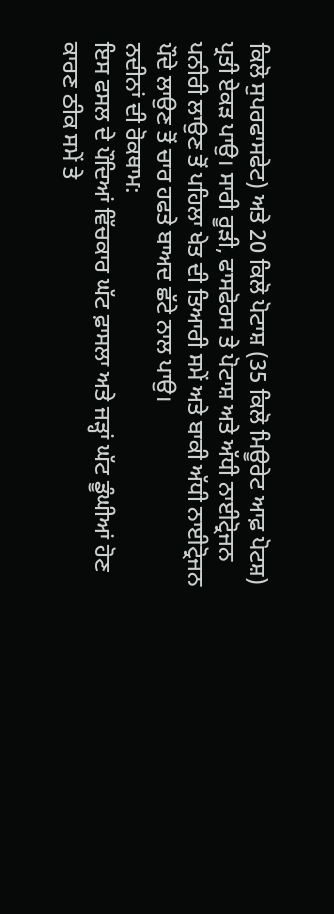ਕਿਲੋ ਸੁਪਰਫਾਸਫੇਟ) ਅਤੇ 20 ਕਿਲੋ ਪੋਟਾਸ਼ (35 ਕਿਲੋ ਮਿਊਰੇਟ ਆਫ਼ ਪੋਟਸ਼) ਪ੍ਰਤੀ ਏਕੜ ਪਾਉ। ਸਾਰੀ ਰੂੜੀ, ਫਾਸਫੋਰਸ ਤੇ ਪੋਟਾਸ਼ ਅਤੇ ਅੱਧੀ ਨਾਈਟ੍ਰੋਜਨ ਪਨੀਰੀ ਲਾਉਣ ਤੋਂ ਪਹਿਲਾ ਖੇਤ ਦੀ ਤਿਆਰੀ ਸਮੇਂ ਅਤੇ ਬਾਕੀ ਅੱਧੀ ਨਾਈਟ੍ਰੋਜਨ ਪੌਦੇ ਲਾਉਣ ਤੋਂ ਚਾਰ ਹਫਤੇ ਬਾਅਦ ਛੱਟੇ ਨਾਲ ਪਾਉ।
ਨਦੀਨਾਂ ਦੀ ਰੋਕਥਾਮ:
ਇਸ ਫਸਲ ਦੇ ਪੌਦਿਆਂ ਵਿੱਚਕਾਰ ਘੱਟ ਫ਼ਾਸਲਾ ਅਤੇ ਜੜ੍ਹਾਂ ਘੱਟ ਡੂੰਘੀਆਂ ਹੋਣ ਕਾਰਣ ਠੀਕ ਸਮੇਂ ਤੇ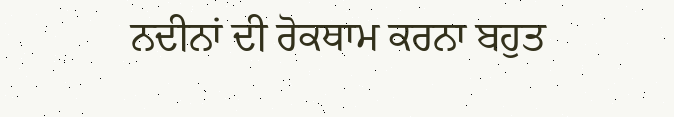ਨਦੀਨਾਂ ਦੀ ਰੋਕਥਾਮ ਕਰਨਾ ਬਹੁਤ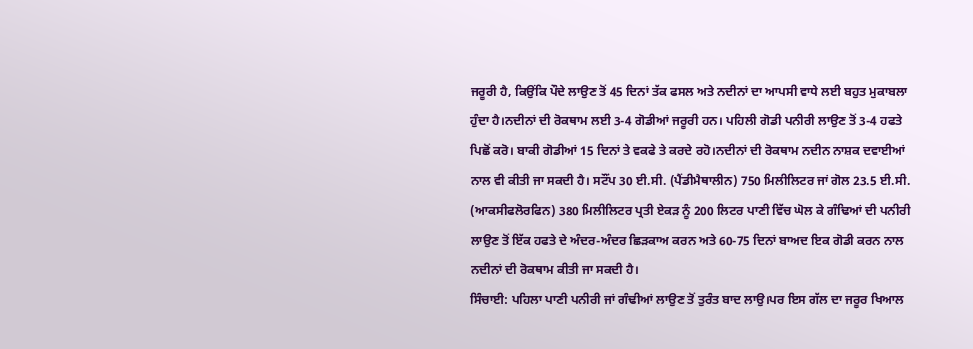ਜਰੂਰੀ ਹੈ, ਕਿਉਂਕਿ ਪੌਦੇ ਲਾਉਣ ਤੋਂ 45 ਦਿਨਾਂ ਤੱਕ ਫਸਲ ਅਤੇ ਨਦੀਨਾਂ ਦਾ ਆਪਸੀ ਵਾਧੇ ਲਈ ਬਹੁਤ ਮੁਕਾਬਲਾ ਹੁੰਦਾ ਹੈ।ਨਦੀਨਾਂ ਦੀ ਰੋਕਥਾਮ ਲਈ 3-4 ਗੋਡੀਆਂ ਜਰੂਰੀ ਹਨ। ਪਹਿਲੀ ਗੋਡੀ ਪਨੀਰੀ ਲਾਉਣ ਤੋਂ 3-4 ਹਫਤੇ ਪਿਛੋਂ ਕਰੋ। ਬਾਕੀ ਗੋਡੀਆਂ 15 ਦਿਨਾਂ ਤੇ ਵਕਫੇ ਤੇ ਕਰਦੇ ਰਹੋ।ਨਦੀਨਾਂ ਦੀ ਰੋਕਥਾਮ ਨਦੀਨ ਨਾਸ਼ਕ ਦਵਾਈਆਂ ਨਾਲ ਵੀ ਕੀਤੀ ਜਾ ਸਕਦੀ ਹੈ। ਸਟੌਂਪ 30 ਈ.ਸੀ. (ਪੈਂਡੀਮੈਥਾਲੀਨ) 750 ਮਿਲੀਲਿਟਰ ਜਾਂ ਗੋਲ 23.5 ਈ.ਸੀ. (ਆਕਸੀਫਲੋਰਫਿਨ) 380 ਮਿਲੀਲਿਟਰ ਪ੍ਰਤੀ ਏਕੜ ਨੂੰ 200 ਲਿਟਰ ਪਾਣੀ ਵਿੱਚ ਘੋਲ ਕੇ ਗੰਢਿਆਂ ਦੀ ਪਨੀਰੀ ਲਾਉਣ ਤੋਂ ਇੱਕ ਹਫਤੇ ਦੇ ਅੰਦਰ-ਅੰਦਰ ਛਿੜਕਾਅ ਕਰਨ ਅਤੇ 60-75 ਦਿਨਾਂ ਬਾਅਦ ਇਕ ਗੋਡੀ ਕਰਨ ਨਾਲ ਨਦੀਨਾਂ ਦੀ ਰੋਕਥਾਮ ਕੀਤੀ ਜਾ ਸਕਦੀ ਹੈ।
ਸਿੰਚਾਈ: ਪਹਿਲਾ ਪਾਣੀ ਪਨੀਰੀ ਜਾਂ ਗੰਢੀਆਂ ਲਾਉਣ ਤੋਂ ਤੁਰੰਤ ਬਾਦ ਲਾਉ।ਪਰ ਇਸ ਗੱਲ ਦਾ ਜਰੂਰ ਖਿਆਲ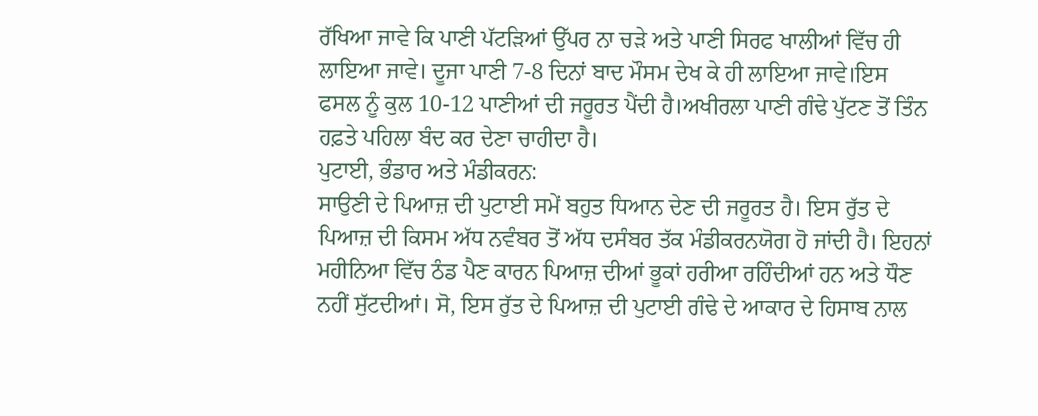ਰੱਖਿਆ ਜਾਵੇ ਕਿ ਪਾਣੀ ਪੱਟੜਿਆਂ ਉੱਪਰ ਨਾ ਚੜੇ ਅਤੇ ਪਾਣੀ ਸਿਰਫ ਖਾਲੀਆਂ ਵਿੱਚ ਹੀ ਲਾਇਆ ਜਾਵੇ। ਦੂਜਾ ਪਾਣੀ 7-8 ਦਿਨਾਂ ਬਾਦ ਮੌਸਮ ਦੇਖ ਕੇ ਹੀ ਲਾਇਆ ਜਾਵੇ।ਇਸ ਫਸਲ ਨੂੰ ਕੁਲ 10-12 ਪਾਣੀਆਂ ਦੀ ਜਰੂਰਤ ਪੈਂਦੀ ਹੈ।ਅਖੀਰਲਾ ਪਾਣੀ ਗੰਢੇ ਪੁੱਟਣ ਤੋਂ ਤਿੰਨ ਹਫ਼ਤੇ ਪਹਿਲਾ ਬੰਦ ਕਰ ਦੇਣਾ ਚਾਹੀਦਾ ਹੈ।
ਪੁਟਾਈ, ਭੰਡਾਰ ਅਤੇ ਮੰਡੀਕਰਨ:
ਸਾਉਣੀ ਦੇ ਪਿਆਜ਼ ਦੀ ਪੁਟਾਈ ਸਮੇਂ ਬਹੁਤ ਧਿਆਨ ਦੇਣ ਦੀ ਜਰੂਰਤ ਹੈ। ਇਸ ਰੁੱਤ ਦੇ ਪਿਆਜ਼ ਦੀ ਕਿਸਮ ਅੱਧ ਨਵੰਬਰ ਤੋਂ ਅੱਧ ਦਸੰਬਰ ਤੱਕ ਮੰਡੀਕਰਨਯੋਗ ਹੋ ਜਾਂਦੀ ਹੈ। ਇਹਨਾਂ ਮਹੀਨਿਆ ਵਿੱਚ ਠੰਡ ਪੈਣ ਕਾਰਨ ਪਿਆਜ਼ ਦੀਆਂ ਭੂਕਾਂ ਹਰੀਆ ਰਹਿੰਦੀਆਂ ਹਨ ਅਤੇ ਧੌਣ ਨਹੀਂ ਸੁੱਟਦੀਆਂ। ਸੋ, ਇਸ ਰੁੱਤ ਦੇ ਪਿਆਜ਼ ਦੀ ਪੁਟਾਈ ਗੰਢੇ ਦੇ ਆਕਾਰ ਦੇ ਹਿਸਾਬ ਨਾਲ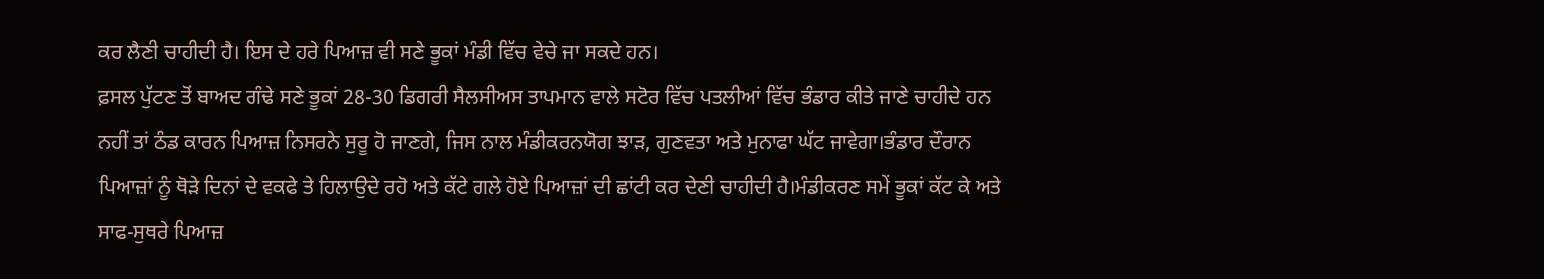ਕਰ ਲੈਣੀ ਚਾਹੀਦੀ ਹੈ। ਇਸ ਦੇ ਹਰੇ ਪਿਆਜ਼ ਵੀ ਸਣੇ ਭੂਕਾਂ ਮੰਡੀ ਵਿੱਚ ਵੇਚੇ ਜਾ ਸਕਦੇ ਹਨ।
ਫ਼ਸਲ ਪੁੱਟਣ ਤੋਂ ਬਾਅਦ ਗੰਢੇ ਸਣੇ ਭੂਕਾਂ 28-30 ਡਿਗਰੀ ਸੈਲਸੀਅਸ ਤਾਪਮਾਨ ਵਾਲੇ ਸਟੋਰ ਵਿੱਚ ਪਤਲੀਆਂ ਵਿੱਚ ਭੰਡਾਰ ਕੀਤੇ ਜਾਣੇ ਚਾਹੀਦੇ ਹਨ ਨਹੀਂ ਤਾਂ ਠੰਡ ਕਾਰਨ ਪਿਆਜ਼ ਨਿਸਰਨੇ ਸੁਰੂ ਹੋ ਜਾਣਗੇ, ਜਿਸ ਨਾਲ ਮੰਡੀਕਰਨਯੋਗ ਝਾੜ, ਗੁਣਵਤਾ ਅਤੇ ਮੁਨਾਫਾ ਘੱਟ ਜਾਵੇਗਾ।ਭੰਡਾਰ ਦੌਰਾਨ ਪਿਆਜ਼ਾਂ ਨੂੰ ਥੋੜੇ ਦਿਨਾਂ ਦੇ ਵਕਫੇ ਤੇ ਹਿਲਾਉਦੇ ਰਹੋ ਅਤੇ ਕੱਟੇ ਗਲੇ ਹੋਏ ਪਿਆਜ਼ਾਂ ਦੀ ਛਾਂਟੀ ਕਰ ਦੇਣੀ ਚਾਹੀਦੀ ਹੈ।ਮੰਡੀਕਰਣ ਸਮੇਂ ਭੂਕਾਂ ਕੱਟ ਕੇ ਅਤੇ ਸਾਫ-ਸੁਥਰੇ ਪਿਆਜ਼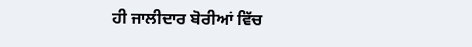ਹੀ ਜਾਲੀਦਾਰ ਬੋਰੀਆਂ ਵਿੱਚ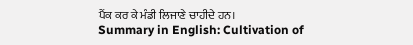ਪੈਂਕ ਕਰ ਕੇ ਮੰਡੀ ਲਿਜਾਣੇ ਚਾਹੀਦੇ ਹਨ।
Summary in English: Cultivation of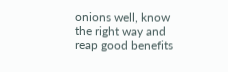onions well, know the right way and reap good benefits